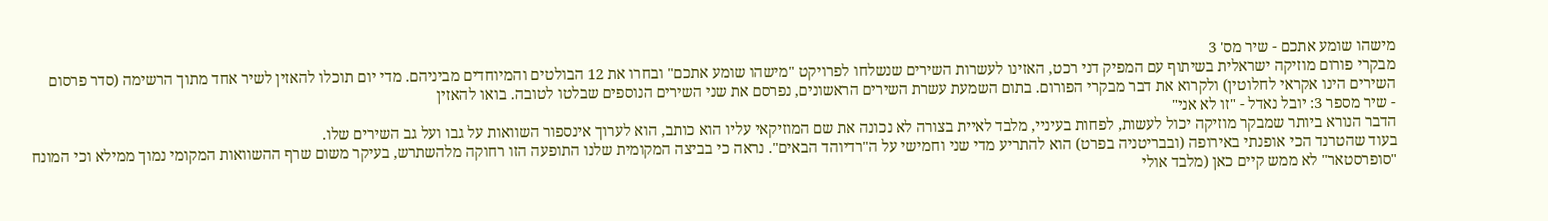מישהו שומע אתכם - שיר מס' 3
מבקרי פורום מוזיקה ישראלית בשיתוף עם המפיק דני רכט, האזינו לעשרות השירים שנשלחו לפרויקט "מישהו שומע אתכם" ובחרו את 12 הבולטים והמיוחדים מביניהם. מדי יום תוכלו להאזין לשיר אחד מתוך הרשימה (סדר פרסום השירים הינו אקראי לחלוטין) ולקרוא את דבר מבקרי הפורום. בתום השמעת עשרת השירים הראשונים, נפרסם את שני השירים הנוספים שבלטו לטובה. בואו להאזין
- שיר מספר 3: יובל נאדל - "זו לא אני"
הדבר הנורא ביותר שמבקר מוזיקה יכול לעשות, לפחות בעיניי, מלבד לאיית בצורה לא נכונה את שם המוזיקאי עליו הוא כותב, הוא לערוך אינספור השוואות על גבו ועל גב השירים שלו.
בעוד שהטרנד הכי אופנתי באירופה (ובבריטניה בפרט) הוא להתריע מדי שני וחמישי על ה"רדיוהד הבאים". נראה כי בביצה המקומית שלנו התופעה הזו רחוקה מלהשתרש, בעיקר משום שרף ההשוואות המקומי נמוך ממילא וכי המונח "סופרסטאר" לא ממש קיים כאן (מלבד אולי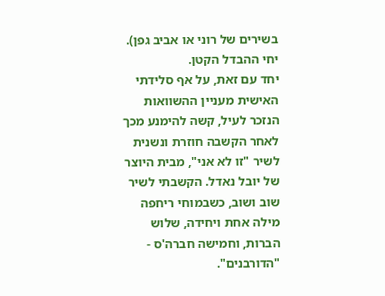בשירים של רוני או אביב גפן). יחי ההבדל הקטן.
יחד עם זאת, על אף סלידתי האישית מעניין ההשוואות הנזכר לעיל, קשה להימנע מכך לאחר הקשבה חוזרת ונשנית לשיר "זו לא אני", מבית היוצר של יובל נאדל. הקשבתי לשיר שוב ושוב, כשבמוחי ריחפה מילה אחת ויחידה, שלוש הברות, וחמישה חברה'ס - "הדורבנים".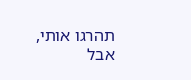תהרגו אותי, אבל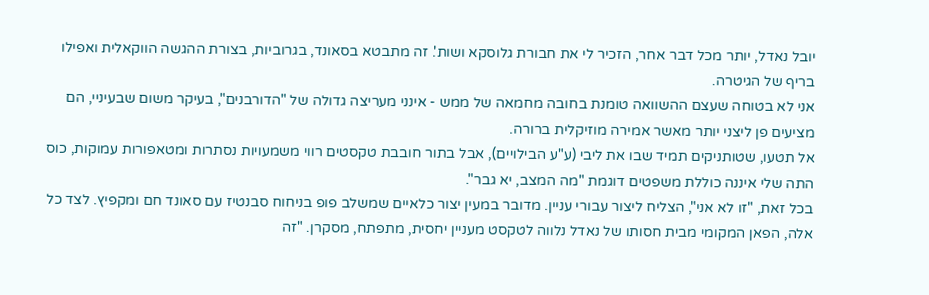יובל נאדל, יותר מכל דבר אחר, הזכיר לי את חבורת גלוסקא ושות'. זה מתבטא בסאונד, בגרוביות, בצורת ההגשה הווקאלית ואפילו בריף של הגיטרה.
אני לא בטוחה שעצם ההשוואה טומנת בחובה מחמאה של ממש - אינני מעריצה גדולה של "הדורבנים", בעיקר משום שבעיניי, הם מציעים פן ליצני יותר מאשר אמירה מוזיקלית ברורה.
אל תטעו, שטותניקים תמיד שבו את ליבי (ע"ע הבילויים), אבל בתור חובבת טקסטים רווי משמעויות נסתרות ומטאפורות עמוקות, כוס התה שלי איננה כוללת משפטים דוגמת "מה המצב, יא גבר".
בכל זאת, "זו לא אני", הצליח ליצור עבורי עניין. מדובר במעין יצור כלאיים שמשלב פופ בניחוח סבנטיז עם סאונד חם ומקפיץ. לצד כל אלה, הפאן המקומי מבית חסותו של נאדל נלווה לטקסט מעניין יחסית, מתפתח, מסקרן. "זה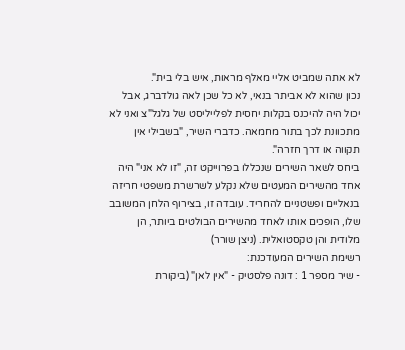לא אתה שמביט אליי מאלף מראות, איש בלי בית".
נכון שהוא לא אביתר בנאי, לא כל שכן לאה גולדברג, אבל יכול היה להיכנס בקלות יחסית לפלייליסט של גלגל"צ ואני לא מתכוונת לכך בתור מחמאה. כדברי השיר, "בשבילי אין תקווה או דרך חזרה".
ביחס לשאר השירים שנכללו בפרוייקט זה, "זו לא אני" היה אחד מהשירים המעטים שלא נקלע לשרשרת משפטי חריזה בנאליים ופשטניים להחריד. עובדה זו, בצירוף הלחן המשובב שלו, הופכים אותו לאחד מהשירים הבולטים ביותר, הן מלודית והן טקסטואלית. (ניצן שורר)
רשימת השירים המעודכנת:
- שיר מספר 1 : דונה פלסטיק - "אין לאן" (ביקורת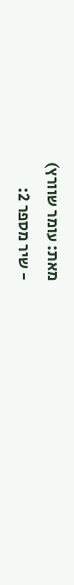מאת: עומר שוורץ)
- שיר מספר 2: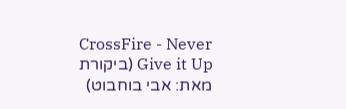CrossFire - Never Give it Up (ביקורת מאת: אבי בוחבוט)